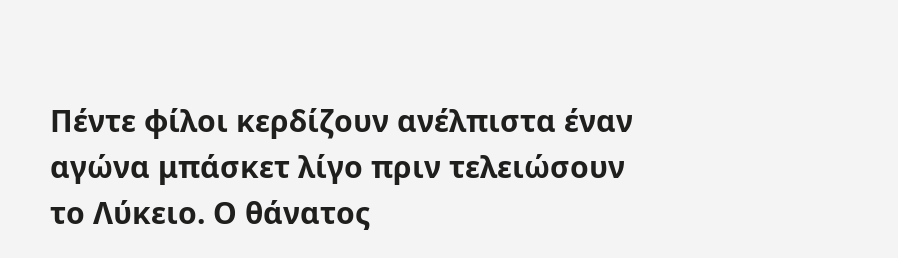Πέντε φίλοι κερδίζουν ανέλπιστα έναν αγώνα μπάσκετ λίγο πριν τελειώσουν το Λύκειο. Ο θάνατος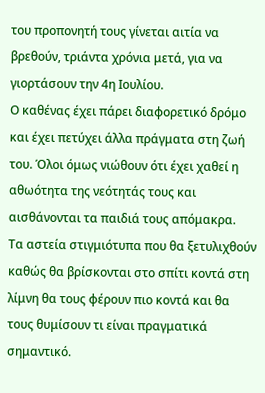του προπονητή τους γίνεται αιτία να βρεθούν, τριάντα χρόνια μετά, για να γιορτάσουν την 4η Ιουλίου.
Ο καθένας έχει πάρει διαφορετικό δρόμο και έχει πετύχει άλλα πράγματα στη ζωή του. Όλοι όμως νιώθουν ότι έχει χαθεί η αθωότητα της νεότητάς τους και αισθάνονται τα παιδιά τους απόμακρα.
Τα αστεία στιγμιότυπα που θα ξετυλιχθούν καθώς θα βρίσκονται στο σπίτι κοντά στη λίμνη θα τους φέρουν πιο κοντά και θα τους θυμίσουν τι είναι πραγματικά σημαντικό.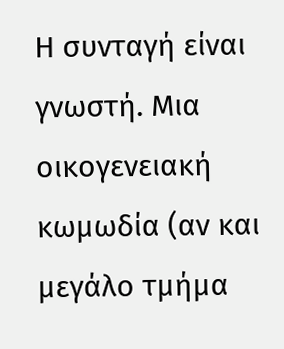Η συνταγή είναι γνωστή. Μια οικογενειακή κωμωδία (αν και μεγάλο τμήμα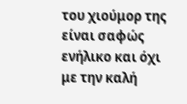του χιούμορ της είναι σαφώς ενήλικο και όχι με την καλή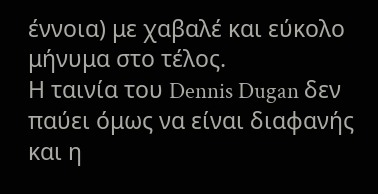έννοια) με χαβαλέ και εύκολο μήνυμα στο τέλος.
Η ταινία του Dennis Dugan δεν παύει όμως να είναι διαφανής και η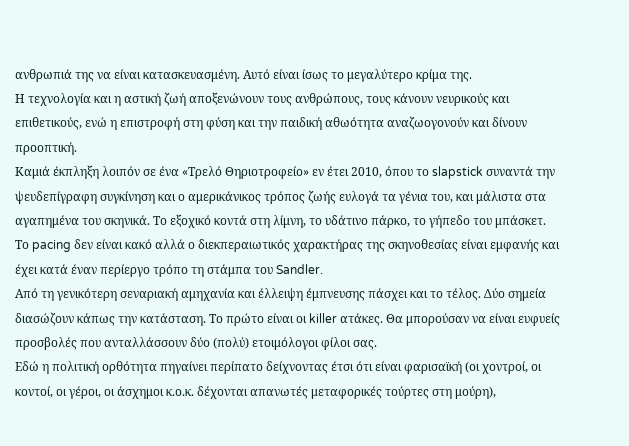ανθρωπιά της να είναι κατασκευασμένη. Αυτό είναι ίσως το μεγαλύτερο κρίμα της.
Η τεχνολογία και η αστική ζωή αποξενώνουν τους ανθρώπους, τους κάνουν νευρικούς και επιθετικούς, ενώ η επιστροφή στη φύση και την παιδική αθωότητα αναζωογονούν και δίνουν προοπτική.
Καμιά έκπληξη λοιπόν σε ένα «Τρελό Θηριοτροφείο» εν έτει 2010, όπου το slapstick συναντά την ψευδεπίγραφη συγκίνηση και ο αμερικάνικος τρόπος ζωής ευλογά τα γένια του, και μάλιστα στα αγαπημένα του σκηνικά. Το εξοχικό κοντά στη λίμνη, το υδάτινο πάρκο, το γήπεδο του μπάσκετ.
Το pacing δεν είναι κακό αλλά ο διεκπεραιωτικός χαρακτήρας της σκηνοθεσίας είναι εμφανής και έχει κατά έναν περίεργο τρόπο τη στάμπα του Sandler.
Από τη γενικότερη σεναριακή αμηχανία και έλλειψη έμπνευσης πάσχει και το τέλος. Δύο σημεία διασώζουν κάπως την κατάσταση. Το πρώτο είναι οι killer ατάκες. Θα μπορούσαν να είναι ευφυείς προσβολές που ανταλλάσσουν δύο (πολύ) ετοιμόλογοι φίλοι σας.
Εδώ η πολιτική ορθότητα πηγαίνει περίπατο δείχνοντας έτσι ότι είναι φαρισαϊκή (οι χοντροί, οι κοντοί, οι γέροι, οι άσχημοι κ.ο.κ. δέχονται απανωτές μεταφορικές τούρτες στη μούρη),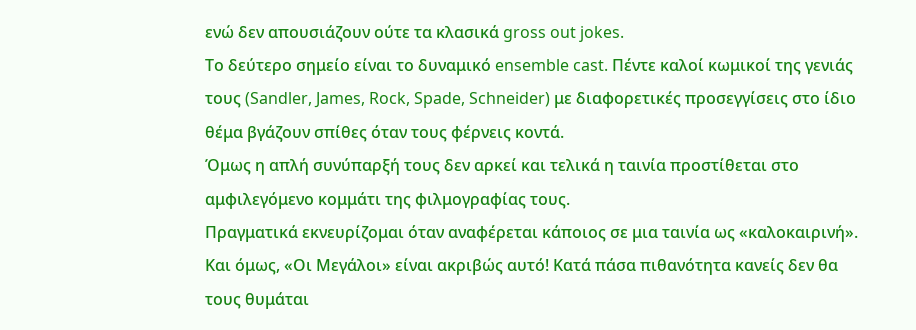ενώ δεν απουσιάζουν ούτε τα κλασικά gross out jokes.
Το δεύτερο σημείο είναι το δυναμικό ensemble cast. Πέντε καλοί κωμικοί της γενιάς τους (Sandler, James, Rock, Spade, Schneider) με διαφορετικές προσεγγίσεις στο ίδιο θέμα βγάζουν σπίθες όταν τους φέρνεις κοντά.
Όμως η απλή συνύπαρξή τους δεν αρκεί και τελικά η ταινία προστίθεται στο αμφιλεγόμενο κομμάτι της φιλμογραφίας τους.
Πραγματικά εκνευρίζομαι όταν αναφέρεται κάποιος σε μια ταινία ως «καλοκαιρινή». Και όμως, «Οι Μεγάλοι» είναι ακριβώς αυτό! Κατά πάσα πιθανότητα κανείς δεν θα τους θυμάται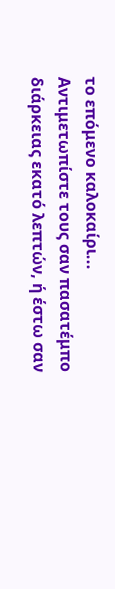το επόμενο καλοκαίρι...
Αντιμετωπίστε τους σαν πασατέμπο διάρκειας εκατό λεπτών, ή έστω σαν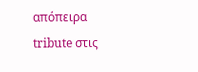απόπειρα tribute στις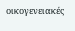οικογενειακές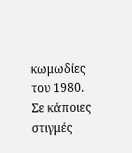κωμωδίες του 1980. Σε κάποιες στιγμές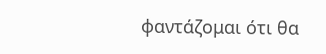φαντάζομαι ότι θα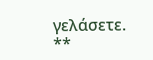γελάσετε.
**